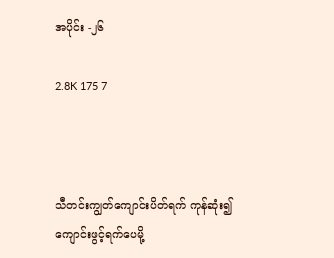အပိုင်း -၂၆

2.8K 175 7



သီတင်းကျွတ်ကျောင်းပိတ်ရက် ကုန်ဆုံး၍ ကျောင်းဖွင့်ရက်ပေမို့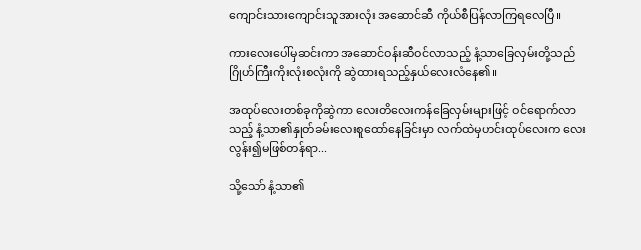ကျောင်းသားကျောင်းသူအားလုံး အဆောင်ဆီ ကိုယ်စီပြန်လာကြရလေပြီ။

ကားလေးပေါ်မှဆင်းကာ အဆောင်ဝန်းဆီဝင်လာသည့် နံ့သာခြေလှမ်းတို့သည် ဂြိုဟ်ကြီးကိုးလုံးစလုံးကို ဆွဲထားရသည့်နှယ်လေးလံနေ၏။

အထုပ်လေးတစ်ခုကိုဆွဲကာ လေးတိလေးကန်ခြေလှမ်းများဖြင့် ဝင်ရောက်လာသည့် နံ့သာ၏နှုတ်ခမ်းလေးစူထော်နေခြင်းမှာ လက်ထဲမှဟင်းထုပ်လေးက လေးလွန်း၍မဖြစ်တန်ရာ...

သို့သော် နံ့သာ၏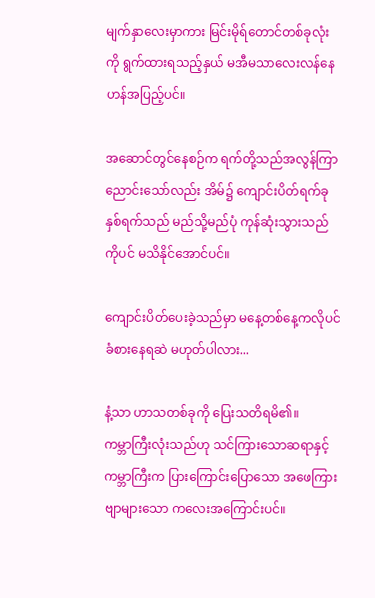မျက်နှာလေးမှာကား မြင်းမိုရ်တောင်တစ်ခုလုံးကို ရွက်ထားရသည့်နှယ် မအီမသာလေးလန်နေဟန်အပြည့်ပင်။

အဆောင်တွင်နေစဉ်က ရက်တို့သည်အလွန်ကြာညောင်းသော်လည်း အိမ်၌ ကျောင်းပိတ်ရက်ခုနှစ်ရက်သည် မည်သို့မည်ပုံ ကုန်ဆုံးသွားသည်ကိုပင် မသိနိုင်အောင်ပင်။

ကျောင်းပိတ်ပေးခဲ့သည်မှာ မနေ့တစ်နေ့ကလိုပင် ခံစားနေရဆဲ မဟုတ်ပါလား...

နံ့သာ ဟာသတစ်ခုကို ပြေးသတိရမိ၏။
ကမ္ဘာကြီးလုံးသည်ဟု သင်ကြားသောဆရာနှင့် ကမ္ဘာကြီးက ပြားကြောင်းပြောသော အဖေကြား ဗျာများသော ကလေးအကြောင်းပင်။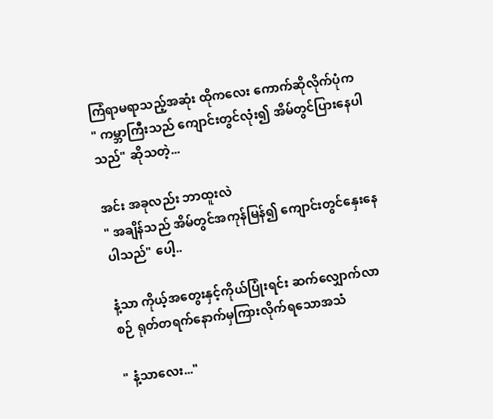ကြံရာမရာသည့်အဆုံး ထိုကလေး ကောက်ဆိုလိုက်ပုံက
" ကမ္ဘာကြီးသည် ကျောင်းတွင်လုံး၍ အိမ်တွင်ပြားနေပါသည်" ဆိုသတဲ့...

အင်း အခုလည်း ဘာထူးလဲ
" အချိန်သည် အိမ်တွင်အကုန်မြန်၍ ကျောင်းတွင်နှေးနေပါသည်" ပေါ့..

နံ့သာ ကိုယ့်အတွေးနှင့်ကိုယ်ပြုံးရင်း ဆက်လျှောက်လာစဉ် ရုတ်တရက်နောက်မှကြားလိုက်ရသောအသံ

" နံ့သာလေး..."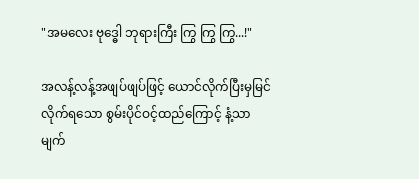"အမလေး ဗုဒ္ဓေါ ဘုရားကြီး ကြွ ကြွ ကြွ...!"

အလန့်လန့်အဖျပ်ဖျပ်ဖြင့် ယောင်လိုက်ပြီးမှမြင်လိုက်ရသော စွမ်းပိုင်ဝင့်ထည်ကြောင့် နံ့သာမျက်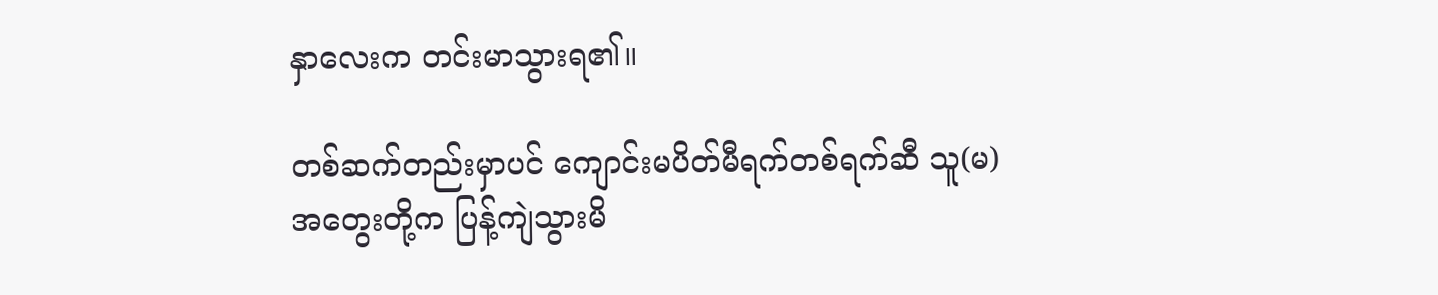နှာလေးက တင်းမာသွားရ၏။

တစ်ဆက်တည်းမှာပင် ကျောင်းမပိတ်မီရက်တစ်ရက်ဆီ သူ(မ)အတွေးတို့က ပြန့်ကျဲသွားမိ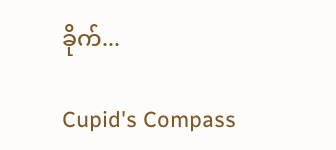ခိုက်...

Cupid's Compass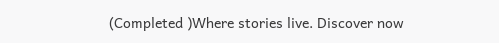(Completed )Where stories live. Discover now